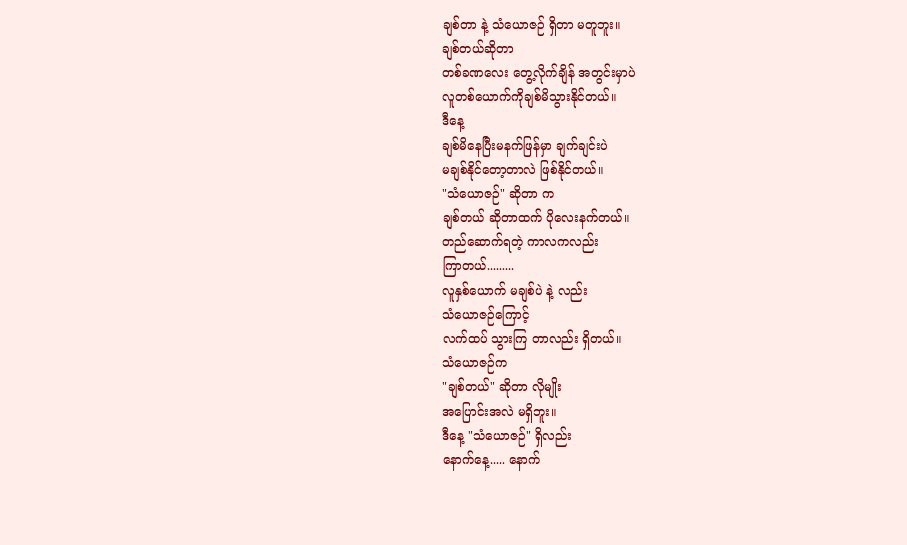ချစ်တာ နဲ့ သံယောဇဉ် ရှိတာ မတူဘူး။
ချစ်တယ်ဆိုတာ
တစ်ခဏလေး တွေ့လိုက်ချိန် အတွင်းမှာပဲ
လူတစ်ယောက်ကိုချစ်မိသွားနိုင်တယ်။
ဒီနေ့
ချစ်မိနေပြီးမနက်ဖြန်မှာ ချက်ချင်းပဲ
မချစ်နိုင်တော့တာလဲ ဖြစ်နိုင်တယ်။
"သံယောဇဉ်" ဆိုတာ က
ချစ်တယ် ဆိုတာထက် ပိုလေးနက်တယ်။
တည်ဆောက်ရတဲ့ ကာလကလည်း
ကြာတယ်.........
လူနှစ်ယောက် မချစ်ပဲ နဲ့ လည်း
သံယောဇဉ်ကြောင့်
လက်ထပ် သွားကြ တာလည်း ရှိတယ်။
သံယောဇဉ်က
"ချစ်တယ်" ဆိုတာ လိုမျိုး
အပြောင်းအလဲ မရှိဘူး။
ဒီနေ့ "သံယောဇဉ်" ရှိလည်း
နောက်နေ့..... နောက်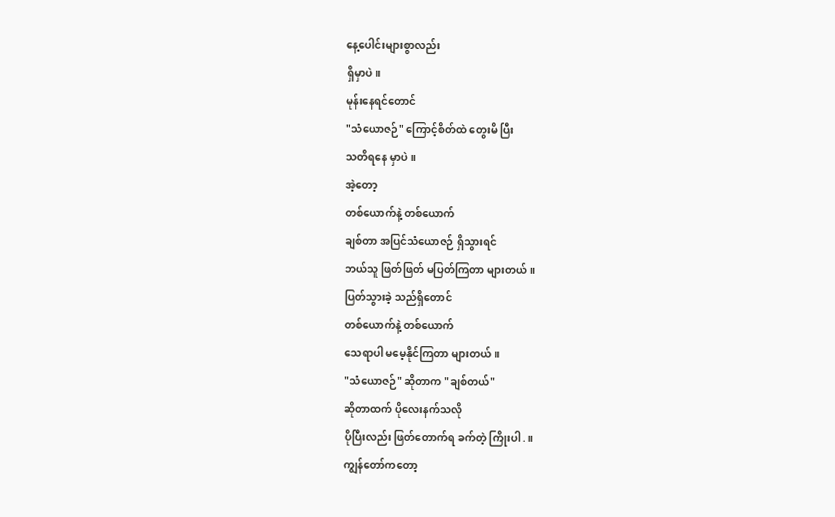နေ့ပေါင်းများစွာလည်း
ရှိမှာပဲ။
မုန်းနေရင်တောင်
"သံယောဇဉ်" ကြောင့်စိတ်ထဲ တွေးမိ ပြီး
သတိရနေ မှာပဲ။
အဲ့တော့
တစ်ယောက်နဲ့ တစ်ယောက်
ချစ်တာ အပြင်သံယောဇဉ် ရှိသွားရင်
ဘယ်သူ ဖြတ်ဖြတ် မပြတ်ကြတာ များတယ်။
ပြတ်သွားခဲ့ သည်ရှိတောင်
တစ်ယောက်နဲ့ တစ်ယောက်
သေရာပါ မမေ့နိုင်ကြတာ များတယ်။
"သံယောဇဉ်" ဆိုတာက "ချစ်တယ်"
ဆိုတာထက် ပိုလေးနက်သလို
ပိုပြီးလည်း ဖြတ်တောက်ရ ခက်တဲ့ ကြိုးပါ.။
ကျွန်တော်ကတော့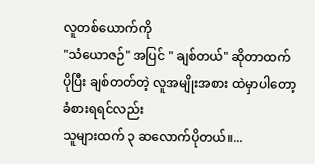လူတစ်ယောက်ကို
"သံယောဇဉ်" အပြင် " ချစ်တယ်" ဆိုတာထက်
ပိုပြီး ချစ်တတ်တဲ့ လူအမျိုးအစား ထဲမှာပါတော့
ခံစားရရင်လည်း
သူများထက် ၃ ဆလောက်ပိုတယ်။...